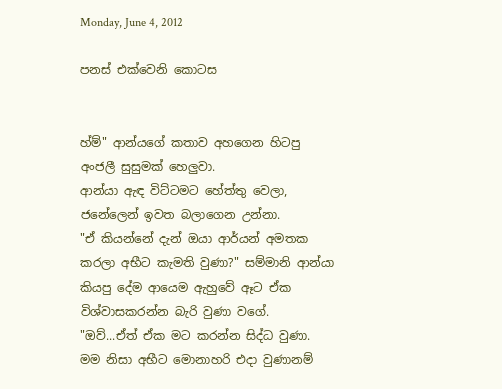Monday, June 4, 2012

පනස් එක්වෙනි කොටස


හ්ම්" ආන්යගේ කතාව අහගෙන හිටපු අංජලී සුසුමක් හෙලුවා.
ආන්යා ඇඳ විට්ටමට හේත්තු වෙලා, ජනේලෙන් ඉවත බලාගෙන උන්නා.
"ඒ කියන්නේ දැන් ඔයා ආර්යන් අමතක කරලා අභීට කැමති වුණා?" සම්මානි ආන්යා කියපු දේම ආයෙම ඇහුවේ ඈට ඒක විශ්වාසකරන්න බැරි වුණා වගේ.
"ඔව්...ඒත් ඒක මට කරන්න සිද්ධ වුණා. මම නිසා අභීට මොනාහරි එදා වුණානම්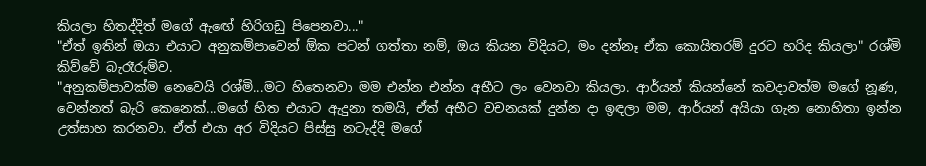කියලා හිතද්දිත් මගේ ඇඟේ හිරිගඩු පිපෙනවා..."
"ඒත් ඉතින් ඔයා එයාට අනුකම්පාවෙන් ඕක පටන් ගත්තා නම්, ඔය කියන විදියට, මං දන්නෑ ඒක කොයිතරම් දුරට හරිද කියලා" රශ්මි කිව්වේ බැරෑරුම්ව.
"අනුකම්පාවක්ම නෙවෙයි රශ්මි...මට හිතෙනවා මම එන්න එන්න අභීට ලං වෙනවා කියලා. ආර්යන් කියන්නේ කවදාවත්ම මගේ නූණ, වෙන්නත් බැරි කෙනෙක්...මගේ හිත එයාට ඇදුනා තමයි, ඒත් අභීට වචනයක් දුන්න දා ඉඳලා මම, ආර්යන් අයියා ගැන නොහිතා ඉන්න උත්සාහ කරනවා. ඒත් එයා අර විදියට පිස්සු නටැද්දි මගේ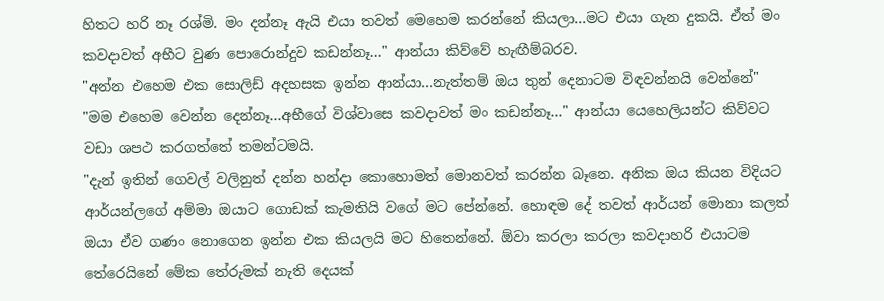හිතට හරි නෑ රශ්මි. මං දන්නෑ ඇයි එයා තවත් මෙහෙම කරන්නේ කියලා...මට එයා ගැන දුකයි. ඒත් මං කවදාවත් අභීට වුණ පොරොන්දුව කඩන්නෑ..." ආන්යා කිව්වේ හැඟීම්බරව.
"අන්න එහෙම එක සොලිඩ් අදහසක ඉන්න ආන්යා...නැත්තම් ඔය තුන් දෙනාටම විඳවන්නයි වෙන්නේ"
"මම එහෙම වෙන්න දෙන්නෑ...අභීගේ විශ්වාසෙ කවදාවත් මං කඩන්නෑ..." ආන්යා යෙහෙලියන්ට කිව්වට වඩා ශපථ කරගත්තේ තමන්ටමයි.
"දැන් ඉතින් ගෙවල් වලිනුත් දන්න හන්දා කොහොමත් මොනවත් කරන්න බෑනෙ. අනික ඔය කියන විදියට ආර්යන්ලගේ අම්මා ඔයාට ගොඩක් කැමතියි වගේ මට පේන්නේ. හොඳම දේ තවත් ආර්යන් මොනා කලත් ඔයා ඒව ගණං නොගෙන ඉන්න එක කියලයි මට හිතෙන්නේ. ඕවා කරලා කරලා කවදාහරි එයාටම තේරෙයිනේ මේක තේරුමක් නැති දෙයක්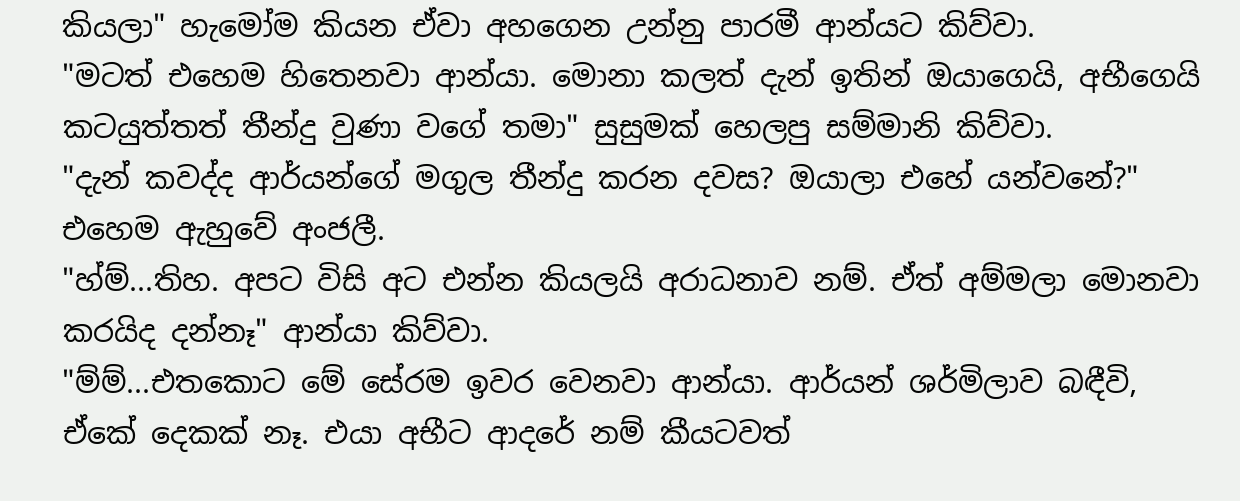කියලා" හැමෝම කියන ඒවා අහගෙන උන්නු පාරමී ආන්යට කිව්වා.
"මටත් එහෙම හිතෙනවා ආන්යා. මොනා කලත් දැන් ඉතින් ඔයාගෙයි, අභීගෙයි කටයුත්තත් තීන්දු වුණා වගේ තමා" සුසුමක් හෙලපු සම්මානි කිව්වා.
"දැන් කවද්ද ආර්යන්ගේ මගුල තීන්දු කරන දවස? ඔයාලා එහේ යන්වනේ?" එහෙම ඇහුවේ අංජලී.
"හ්ම්...තිහ. අපට විසි අට එන්න කියලයි අරාධනාව නම්. ඒත් අම්මලා මොනවා කරයිද දන්නෑ" ආන්යා කිව්වා.
"ම්ම්...එතකොට මේ සේරම ඉවර වෙනවා ආන්යා. ආර්යන් ශර්මිලාව බඳීවි, ඒකේ දෙකක් නෑ. එයා අභීට ආදරේ නම් කීයටවත්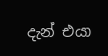දැන් එයා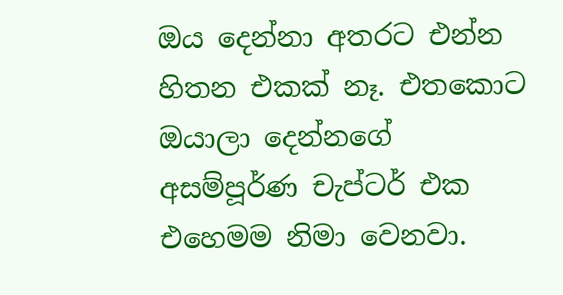ඔය දෙන්නා අතරට එන්න හිතන එකක් නෑ. එතකොට ඔයාලා දෙන්නගේ අසම්පූර්ණ චැප්ටර් එක එහෙමම නිමා වෙනවා.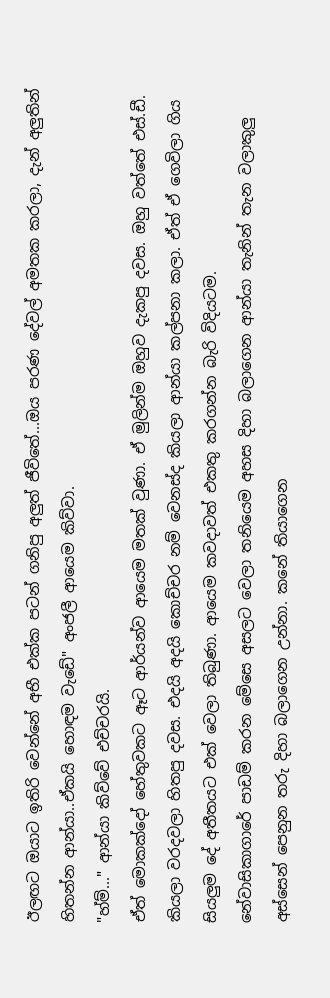ඊලඟට ඔයාට ඉතිරි වෙන්නේ අභී එක්ක පටන් ගනිපු අලුත් ජීවිතේ...ඔය පරණ දේවල් අමතක කරලා, දැන් අලුතින් හිතන්න ආන්යා..ඒකයි හොඳම වැඩේ" අංජලී ආයෙම කිව්වා.
"හ්ම්..." ආන්යා කිව්වේ එච්චරයි.
ඒත් මොකක්දෝ හේතුවකට ඈට ආර්යන්ව ආයෙම මතක් වුණා. ඒ මුලින්ම ඔහුව දැකපු දවස. ඔහු වත්තේ එස්.ඩී. කියලා වරදවලා හිතපු දවස. එදයි අදයි කොච්චර නම් වෙනස්ද කියලා ආන්යා කල්පනා කලා. ඒත් ඒ ගෙවිලා ගිය සියලුම දේ අතීතයට එක් වෙලා තිබුණා. ආයෙම කවදාවත් එකතු කරගන්න බැරි විදියටම.
නේවාසිකාගාරේ පාඩම් කරන මේසෙ අසලට වෙලා තනියෙම අහස දිහා බලාගෙන ආන්යා තැනින් තැන වලාකුලු අස්සෙන් පෙනුන තරු දිහා බලාගෙන උන්නා. කනේ තියාගෙන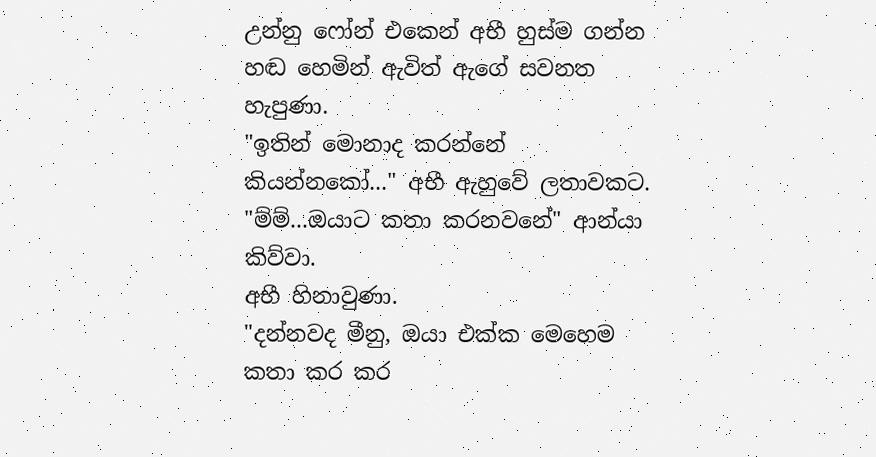උන්නු ෆෝන් එකෙන් අභී හුස්ම ගන්න හඬ හෙමින් ඇවිත් ඇගේ සවනත හැපුණා.
"ඉතින් මොනාද කරන්නේ කියන්නකෝ..." අභී ඇහුවේ ලතාවකට.
"ම්ම්...ඔයාට කතා කරනවනේ" ආන්යා කිව්වා.
අභී හිනාවුණා.
"දන්නවද මීනු, ඔයා එක්ක මෙහෙම කතා කර කර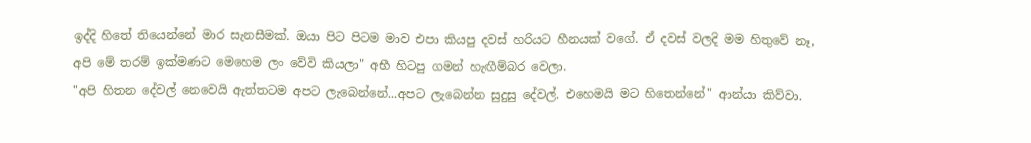ඉද්දි හිතේ තියෙන්නේ මාර සැනසීමක්. ඔයා පිට පිටම මාව එපා කියපු දවස් හරියට හීනයක් වගේ. ඒ දවස් වලදි මම හිතුවේ නෑ, අපි මේ තරම් ඉක්මණට මෙහෙම ලං වේවි කියලා" අභී හිටපු ගමන් හැඟීම්බර වෙලා.
"අපි හිතන දේවල් නෙවෙයි ඇත්තටම අපට ලැබෙන්නේ...අපට ලැබෙන්න සුදුසු දේවල්. එහෙමයි මට හිතෙන්නේ" ආන්යා කිව්වා.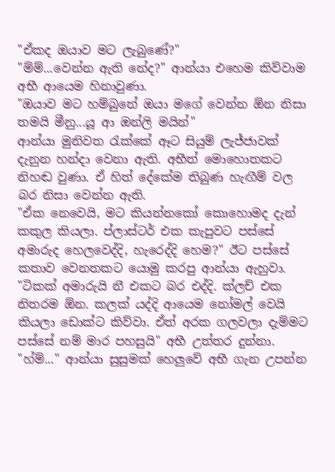"ඒකද ඔයාව මට ලැබුණේ?"
"ම්ම්...වෙන්න ඇති නේද?" ආන්යා එහෙම කිව්වාම අභී ආයෙම හිනාවුණා.
"ඔයාව මට හම්බුනේ ඔයා මගේ වෙන්න ඕන නිසා තමයි මීනු...යූ ආ ඔන්ලි මයින්"
ආන්යා මුනිවත රැක්කේ ඈට සියුම් ලැජ්ජාවක් දැනුන හන්දා වෙනා ඇති. අභීත් මොහොතකට නිහඬ වුණා. ඒ හිත් දේකේම තිබුණ හැඟීම් වල බර නිසා වෙන්න ඇති.
"ඒක නෙවෙයි, මට කියන්නකෝ කොහොමද දැන් කකුල කියලා. ප්ලාස්ටර් එක කැපුවට පස්සේ අමාරුද හෙලවෙද්දි, හැරෙද්දි හෙම?" ඊට පස්සේ කතාව වෙනතකට යොමු කරපු ආන්යා ඇහුවා.
"ටිකක් අමාරුයි නී එකට බර එද්දි. ක්ලච් එක නිතරම ඕන. කලක් යද්දි ආයෙම නෝමල් වෙයි කියලා ඩොක්ට කිව්වා. ඒත් අරක ගලවලා දැම්මට පස්සේ නම් මාර පහසුයි" අභී උත්තර දුන්නා.
"හ්ම්..." ආන්යා සුසුමක් හෙලුවේ අභී ගැන උපන්න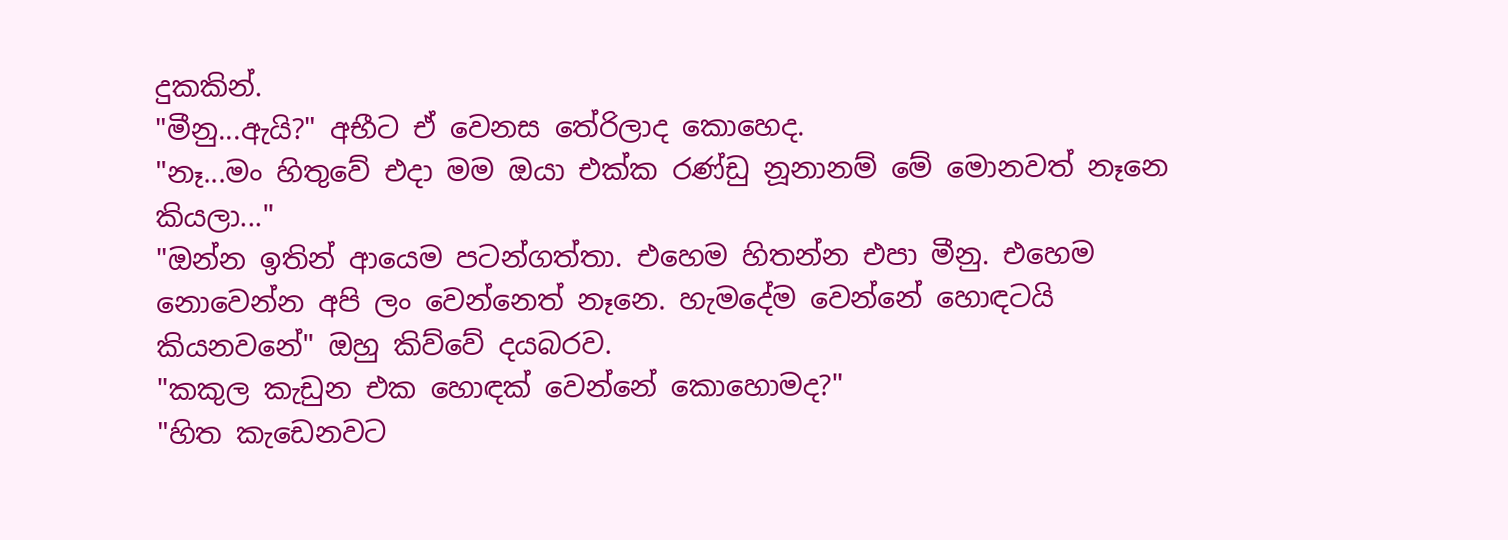දුකකින්.
"මීනු...ඇයි?" අභීට ඒ වෙනස තේරිලාද කොහෙද.
"නෑ...මං හිතුවේ එදා මම ඔයා එක්ක රණ්ඩු නූනානම් මේ මොනවත් නෑනෙ කියලා..."
"ඔන්න ඉතින් ආයෙම පටන්ගත්තා. එහෙම හිතන්න එපා මීනු. එහෙම නොවෙන්න අපි ලං වෙන්නෙත් නෑනෙ. හැමදේම වෙන්නේ හොඳටයි කියනවනේ" ඔහු කිව්වේ දයබරව.
"කකුල කැඩුන එක හොඳක් වෙන්නේ කොහොමද?"
"හිත කැඩෙනවට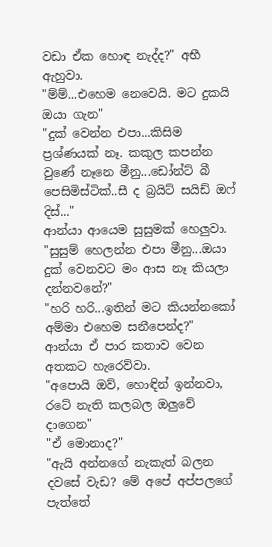වඩා ඒක හොඳ නැද්ද?" අභී ඇහුවා.
"ම්ම්...එහෙම නෙවෙයි. මට දුකයි ඔයා ගැන"
"දුක් වෙන්න එපා...කිසිම ප්‍රශ්ණයක් නෑ. කකුල කපන්න වුණේ නෑනෙ මීනු...ඩෝන්ට් බී පෙසිමිස්ටික්..සී ද බ්‍රයිට් සයිඩ් ඔෆ් දිස්..."
ආන්යා ආයෙම සුසුමක් හෙලුවා.
"සුසුම් හෙලන්න එපා මීනු...ඔයා දුක් වෙනවට මං ආස නෑ කියලා දන්නවනේ?"
"හරි හරි...ඉතින් මට කියන්නකෝ අම්මා එහෙම සනීපෙන්ද?"
ආන්යා ඒ පාර කතාව වෙන අතකට හැරෙව්වා.
"අපොයි ඔව්, හොඳින් ඉන්නවා, රටේ නැති කලබල ඔලුවේ දාගෙන"
"ඒ මොනාද?"
"ඇයි අන්නගේ නැකැත් බලන දවසේ වැඩ? මේ අපේ අප්පලගේ පැත්තේ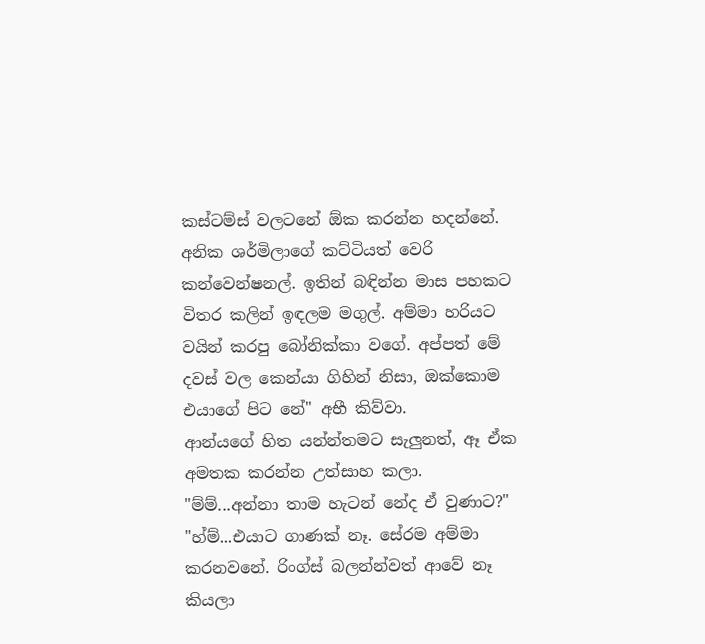කස්ටම්ස් වලටනේ ඕක කරන්න හදන්නේ. අනික ශර්මිලාගේ කට්ටියත් වෙරි කන්වෙන්ෂනල්. ඉතින් බඳින්න මාස පහකට විතර කලින් ඉඳලම මගුල්. අම්මා හරියට වයින් කරපු බෝනික්කා වගේ. අප්පත් මේ දවස් වල කෙන්යා ගිහින් නිසා, ඔක්කොම එයාගේ පිට නේ" අභී කිව්වා.
ආන්යගේ හිත යන්න්තමට සැලුනත්, ඈ ඒක අමතක කරන්න උත්සාහ කලා.
"ම්ම්...අන්නා තාම හැටන් නේද ඒ වුණාට?"
"හ්ම්...එයාට ගාණක් නෑ. සේරම අම්මා කරනවනේ. රිංග්ස් බලන්න්වත් ආවේ නෑ කියලා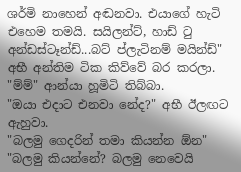ශර්මි නාහෙන් අඬනවා. එයාගේ හැටි එහෙම තමයි. සයිලන්ට්, හාඩ් ටු අන්ඩස්ටෑන්ඩ්...බට් ප්ලැටිනම් මයින්ඩ්" අභී අන්තිම ටික කිව්වේ බර කරලා.
"ම්ම්" ආන්යා හූමිටි තිබ්බා.
"ඔයා එදාට එනවා නේද?" අභී ඊලඟට ඇහුවා.
"බලමු ගෙදරින් තමා කියන්න ඕන"
"බලමු කියන්නේ? බලමු නෙවෙයි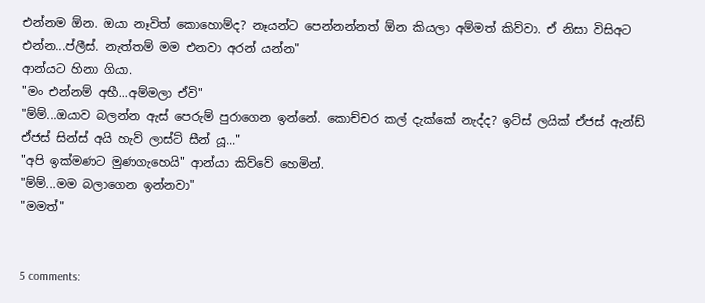එන්නම ඕන. ඔයා නෑවිත් කොහොම්ද? නෑයන්ට පෙන්නන්නත් ඕන කියලා අම්මත් කිව්වා. ඒ නිසා විසිඅට එන්න...ප්ලීස්. නැත්තම් මම එනවා අරන් යන්න"
ආන්යට හිනා ගියා.
"මං එන්නම් අභී...අම්මලා ඒවි"
"ම්ම්...ඔයාව බලන්න ඇස් පෙරුම් පුරාගෙන ඉන්නේ. කොච්චර කල් දැක්කේ නැද්ද? ඉට්ස් ලයික් ඒජස් ඇන්ඩ් ඒජස් සින්ස් අයි හැව් ලාස්ට් සීන් යූ..."
"අපි ඉක්මණට මුණගැහෙයි" ආන්යා කිව්වේ හෙමින්.
"ම්ම්...මම බලාගෙන ඉන්නවා"
"මමත්"


5 comments: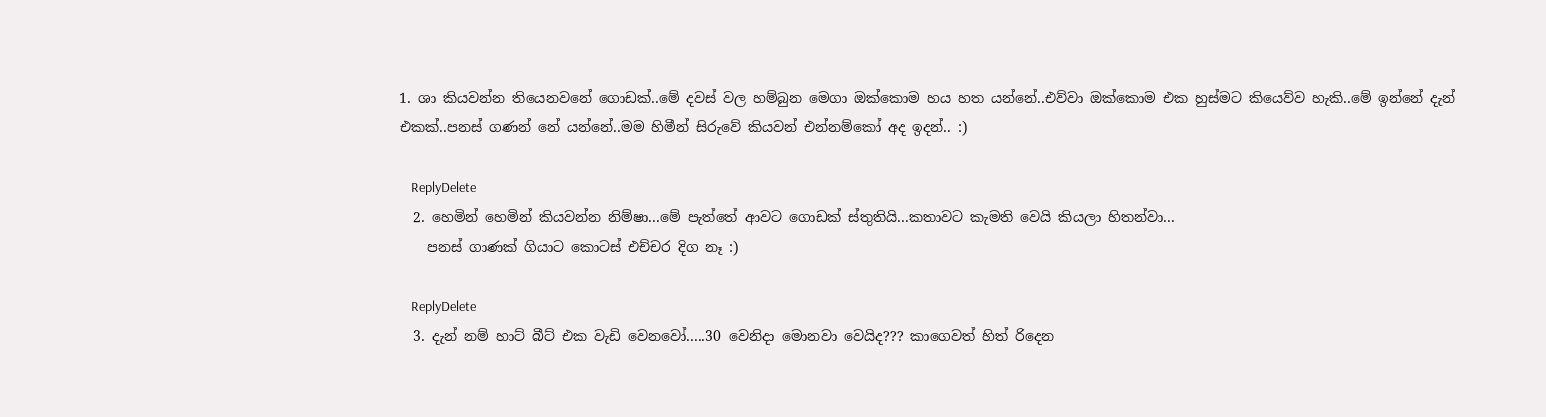1. ශා කියවන්න තියෙනවනේ ගොඩක්..මේ දවස් වල හම්බුන මෙගා ඔක්කොම හය හත යන්නේ..එව්වා ඔක්කොම එක හුස්මට කියෙව්ව හැකි..මේ ඉන්නේ දැන් එකක්..පනස් ගණන් නේ යන්නේ..මම හිමීන් සිරුවේ කියවන් එන්නම්කෝ අද ඉදන්.. :)

    ReplyDelete
  2. හෙමින් හෙමින් කියවන්න නිම්ෂා...මේ පැත්තේ ආවට ගොඩක් ස්තුතියි...කතාවට කැමති වෙයි කියලා හිතන්වා...
    පනස් ගාණක් ගියාට කොටස් එච්චර දිග නෑ :)

    ReplyDelete
  3. දැන් නම් හාට් බීට් එක වැඩි වෙනවෝ.....30 වෙනිදා මොනවා වෙයිද??? කාගෙවත් හිත් රිදෙන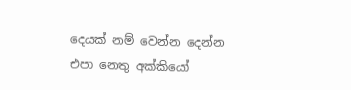දෙයක් නම් වෙන්න දෙන්න එපා නෙතු අක්කියෝ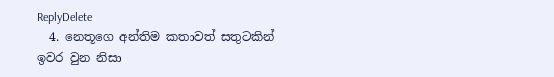ReplyDelete
  4. නෙතූගෙ අන්තිම කතාවත් සතුටකින් ඉවර වුන නිසා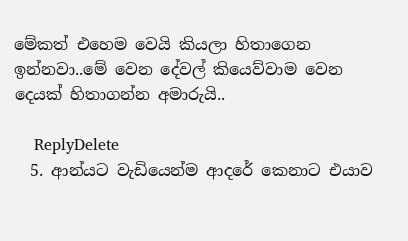මේකත් එහෙම වෙයි කියලා හිතාගෙන ඉන්නවා..මේ වෙන දේවල් කියෙව්වාම වෙන දෙයක් හිතාගන්න අමාරුයි..

    ReplyDelete
  5. ආන්යට වැඩියෙන්ම ආදරේ කෙනාට එයාව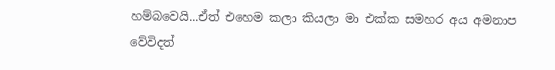හම්බවෙයි...ඒත් එහෙම කලා කියලා මා එක්ක සමහර අය අමනාප වේවිදත්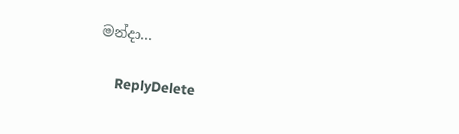මන්දා...

    ReplyDelete